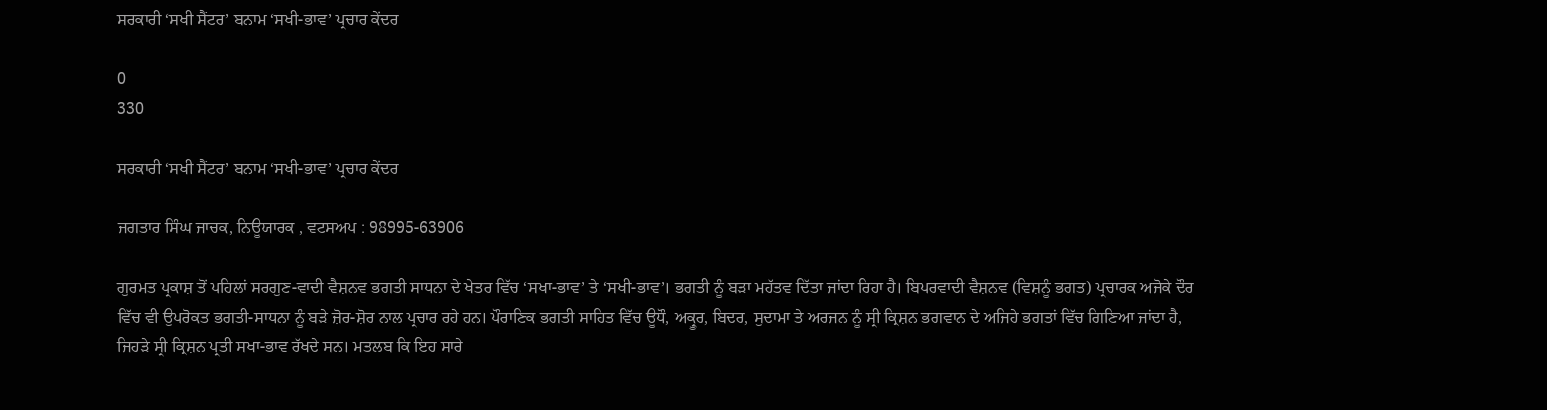ਸਰਕਾਰੀ ‘ਸਖੀ ਸੈਂਟਰ’ ਬਨਾਮ ‘ਸਖੀ-ਭਾਵ’ ਪ੍ਰਚਾਰ ਕੇਂਦਰ

0
330

ਸਰਕਾਰੀ ‘ਸਖੀ ਸੈਂਟਰ’ ਬਨਾਮ ‘ਸਖੀ-ਭਾਵ’ ਪ੍ਰਚਾਰ ਕੇਂਦਰ

ਜਗਤਾਰ ਸਿੰਘ ਜਾਚਕ, ਨਿਊਯਾਰਕ , ਵਟਸਅਪ : 98995-63906

ਗੁਰਮਤ ਪ੍ਰਕਾਸ਼ ਤੋਂ ਪਹਿਲਾਂ ਸਰਗੁਣ-ਵਾਦੀ ਵੈਸ਼ਨਵ ਭਗਤੀ ਸਾਧਨਾ ਦੇ ਖੇਤਰ ਵਿੱਚ ‘ਸਖਾ-ਭਾਵ’ ਤੇ ‘ਸਖੀ-ਭਾਵ’। ਭਗਤੀ ਨੂੰ ਬੜਾ ਮਹੱਤਵ ਦਿੱਤਾ ਜਾਂਦਾ ਰਿਹਾ ਹੈ। ਬਿਪਰਵਾਦੀ ਵੈਸ਼ਨਵ (ਵਿਸ਼ਨੂੰ ਭਗਤ) ਪ੍ਰਚਾਰਕ ਅਜੋਕੇ ਦੌਰ ਵਿੱਚ ਵੀ ਉਪਰੋਕਤ ਭਗਤੀ-ਸਾਧਨਾ ਨੂੰ ਬੜੇ ਜ਼ੋਰ-ਸ਼ੋਰ ਨਾਲ ਪ੍ਰਚਾਰ ਰਹੇ ਹਨ। ਪੌਰਾਣਿਕ ਭਗਤੀ ਸਾਹਿਤ ਵਿੱਚ ਊਧੌ, ਅਕ੍ਰੂਰ, ਬਿਦਰ, ਸੁਦਾਮਾ ਤੇ ਅਰਜਨ ਨੂੰ ਸ੍ਰੀ ਕ੍ਰਿਸ਼ਨ ਭਗਵਾਨ ਦੇ ਅਜਿਹੇ ਭਗਤਾਂ ਵਿੱਚ ਗਿਣਿਆ ਜਾਂਦਾ ਹੈ, ਜਿਹੜੇ ਸ੍ਰੀ ਕ੍ਰਿਸ਼ਨ ਪ੍ਰਤੀ ਸਖਾ-ਭਾਵ ਰੱਖਦੇ ਸਨ। ਮਤਲਬ ਕਿ ਇਹ ਸਾਰੇ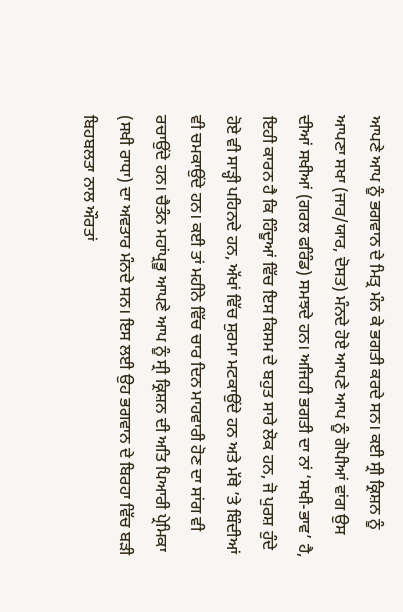ਆਪਣੇ ਆਪ ਨੂੰ ਭਗਵਾਨ ਦੇ ਮਿਤ੍ਰ ਮੰਨ ਕੇ ਭਗਤੀ ਕਰਦੇ ਸਨ। ਕਈ ਸ੍ਰੀ ਕ੍ਰਿਸ਼ਨ ਨੂੰ ਆਪਣਾ ਸਖਾ (ਜਾਰ/ਯਾਰ, ਦੋਸਤ) ਮੰਨਦੇ ਹੋਏ ਆਪਣੇ ਆਪ ਨੂੰ ਗੋਪੀਆਂ ਵਾਂਗ ਉਸ ਦੀਆਂ ਸਖੀਆਂ (ਗਰਲ ਫਰਿੰਡ) ਸਮਝਦੇ ਹਨ। ਅਜਿਹੀ ਭਗਤੀ ਦਾ ਨਾਂ ‘ਸਖੀ-ਭਾਵ’ ਹੈ, ਇਹੀ ਕਾਰਨ ਹੈ ਕਿ ਹਿੰਦੂਆਂ ਵਿੱਚ ਇਸ ਕਿਸਮ ਦੇ ਬਹੁਤ ਸਾਰੇ ਲੋਕ ਹਨ, ਜੋ ਪੁਰਸ਼ ਹੁੰਦੇ ਹੋਏ ਵੀ ਸਾੜ੍ਹੀ ਪਹਿਨਦੇ ਹਨ, ਅੱਖਾਂ ਵਿੱਚ ਸੁਰਮਾ ਮਟਕਾਉਂਦੇ ਹਨ ਅਤੇ ਮੱਥੇ ’ਤੇ ਬਿੰਦੀਆਂ ਵੀ ਚਮਕਾਉਂਦੇ ਹਨ। ਕਈ ਤਾਂ ਮਹੀਨੇ ਵਿੱਚ ਚਾਰ ਦਿਨ ਮਾਹਵਾਰੀ ਹੋਣ ਦਾ ਸਾਂਗ ਵੀ ਰਚਾਉਂਦੇ ਹਨ। ਚੈਤੰਨ ਮਹਾਂਪ੍ਰਭੂ ਆਪਣੇ ਆਪ ਨੂੰ ਸ੍ਰੀ ਕ੍ਰਿਸ਼ਨ ਦੀ ਅਤਿ ਪਿਆਰੀ ਪ੍ਰੇਮਿਕਾ (ਸਖੀ ਰਾਧਾ) ਦਾ ਅਵਤਾਰ ਮੰਨਦੇ ਸਨ। ਇਸ ਲਈ ਉਹ ਭਗਵਾਨ ਦੇ ਬਿਰਹਾ ਵਿੱਚ ਬੜੀ ਬਿਹਬਲਤਾ ਨਾਲ ਔਰਤਾਂ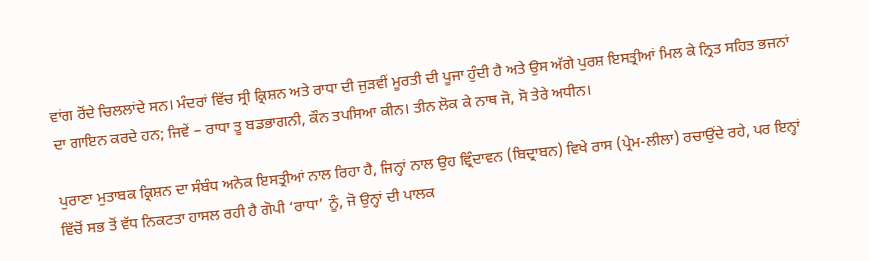ਵਾਂਗ ਰੋਂਦੇ ਚਿਲਲਾਂਦੇ ਸਨ। ਮੰਦਰਾਂ ਵਿੱਚ ਸ੍ਰੀ ਕ੍ਰਿਸ਼ਨ ਅਤੇ ਰਾਧਾ ਦੀ ਜੁੜਵੀਂ ਮੂਰਤੀ ਦੀ ਪੂਜਾ ਹੁੰਦੀ ਹੈ ਅਤੇ ਉਸ ਅੱਗੇ ਪੁਰਸ਼ ਇਸਤ੍ਰੀਆਂ ਮਿਲ ਕੇ ਨ੍ਰਿਤ ਸਹਿਤ ਭਜਨਾਂ ਦਾ ਗਾਇਨ ਕਰਦੇ ਹਨ; ਜਿਵੇਂ – ਰਾਧਾ ਤੂ ਬਡਭਾਗਨੀ, ਕੌਨ ਤਪਸਿਆ ਕੀਨ। ਤੀਨ ਲੋਕ ਕੇ ਨਾਥ ਜੋ, ਸੋ ਤੇਰੇ ਅਧੀਨ।

ਪੁਰਾਣਾ ਮੁਤਾਬਕ ਕ੍ਰਿਸ਼ਨ ਦਾ ਸੰਬੰਧ ਅਨੇਕ ਇਸਤ੍ਰੀਆਂ ਨਾਲ ਰਿਹਾ ਹੈ, ਜਿਨ੍ਹਾਂ ਨਾਲ ਉਹ ਵ੍ਰਿੰਦਾਵਨ (ਬਿਦ੍ਰਾਬਨ) ਵਿਖੇ ਰਾਸ (ਪ੍ਰੇਮ-ਲੀਲਾ) ਰਚਾਉਂਦੇ ਰਹੇ, ਪਰ ਇਨ੍ਹਾਂ ਵਿੱਚੋਂ ਸਭ ਤੋਂ ਵੱਧ ਨਿਕਟਤਾ ਹਾਸਲ ਰਹੀ ਹੈ ਗੋਪੀ ‘ਰਾਧਾ’ ਨੂੰ, ਜੋ ਉਨ੍ਹਾਂ ਦੀ ਪਾਲਕ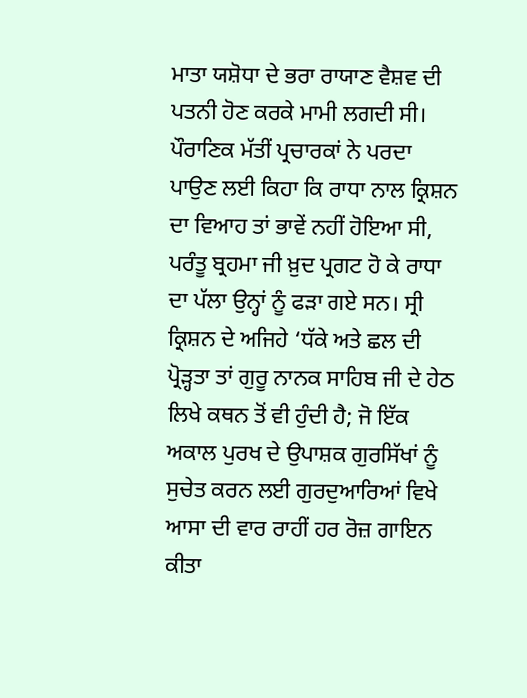ਮਾਤਾ ਯਸ਼ੋਧਾ ਦੇ ਭਰਾ ਰਾਯਾਣ ਵੈਸ਼ਵ ਦੀ ਪਤਨੀ ਹੋਣ ਕਰਕੇ ਮਾਮੀ ਲਗਦੀ ਸੀ। ਪੌਰਾਣਿਕ ਮੱਤੀਂ ਪ੍ਰਚਾਰਕਾਂ ਨੇ ਪਰਦਾ ਪਾਉਣ ਲਈ ਕਿਹਾ ਕਿ ਰਾਧਾ ਨਾਲ ਕ੍ਰਿਸ਼ਨ ਦਾ ਵਿਆਹ ਤਾਂ ਭਾਵੇਂ ਨਹੀਂ ਹੋਇਆ ਸੀ, ਪਰੰਤੂ ਬ੍ਰਹਮਾ ਜੀ ਖ਼ੁਦ ਪ੍ਰਗਟ ਹੋ ਕੇ ਰਾਧਾ ਦਾ ਪੱਲਾ ਉਨ੍ਹਾਂ ਨੂੰ ਫੜਾ ਗਏ ਸਨ। ਸ੍ਰੀ ਕ੍ਰਿਸ਼ਨ ਦੇ ਅਜਿਹੇ ‘ਧੱਕੇ ਅਤੇ ਛਲ ਦੀ ਪ੍ਰੋੜ੍ਹਤਾ ਤਾਂ ਗੁਰੂ ਨਾਨਕ ਸਾਹਿਬ ਜੀ ਦੇ ਹੇਠ ਲਿਖੇ ਕਥਨ ਤੋਂ ਵੀ ਹੁੰਦੀ ਹੈ; ਜੋ ਇੱਕ ਅਕਾਲ ਪੁਰਖ ਦੇ ਉਪਾਸ਼ਕ ਗੁਰਸਿੱਖਾਂ ਨੂੰ ਸੁਚੇਤ ਕਰਨ ਲਈ ਗੁਰਦੁਆਰਿਆਂ ਵਿਖੇ ਆਸਾ ਦੀ ਵਾਰ ਰਾਹੀਂ ਹਰ ਰੋਜ਼ ਗਾਇਨ ਕੀਤਾ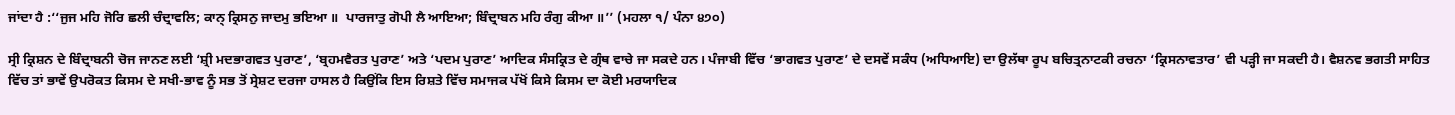ਜਾਂਦਾ ਹੈ :‘‘ਜੁਜ ਮਹਿ ਜੋਰਿ ਛਲੀ ਚੰਦ੍ਰਾਵਲਿ; ਕਾਨ੍ ਕ੍ਰਿਸਨੁ ਜਾਦਮੁ ਭਇਆ ॥  ਪਾਰਜਾਤੁ ਗੋਪੀ ਲੈ ਆਇਆ; ਬਿੰਦ੍ਰਾਬਨ ਮਹਿ ਰੰਗੁ ਕੀਆ ॥’’ (ਮਹਲਾ ੧/ ਪੰਨਾ ੪੭੦)

ਸ੍ਰੀ ਕ੍ਰਿਸ਼ਨ ਦੇ ਬਿੰਦ੍ਰਾਬਨੀ ਚੋਜ ਜਾਨਣ ਲਈ ‘ਸ਼੍ਰੀ ਮਦਭਾਗਵਤ ਪੁਰਾਣ’, ‘ਬ੍ਰਹਮਵੈਰਤ ਪੁਰਾਣ’ ਅਤੇ ‘ਪਦਮ ਪੁਰਾਣ’ ਆਦਿਕ ਸੰਸਕ੍ਰਿਤ ਦੇ ਗ੍ਰੰਥ ਵਾਚੇ ਜਾ ਸਕਦੇ ਹਨ। ਪੰਜਾਬੀ ਵਿੱਚ ‘ਭਾਗਵਤ ਪੁਰਾਣ’ ਦੇ ਦਸਵੇਂ ਸਕੰਧ (ਅਧਿਆਇ) ਦਾ ਉਲੱਥਾ ਰੂਪ ਬਚਿਤ੍ਰਨਾਟਕੀ ਰਚਨਾ ‘ਕ੍ਰਿਸਨਾਵਤਾਰ’ ਵੀ ਪੜ੍ਹੀ ਜਾ ਸਕਦੀ ਹੈ। ਵੈਸ਼ਨਵ ਭਗਤੀ ਸਾਹਿਤ ਵਿੱਚ ਤਾਂ ਭਾਵੇਂ ਉਪਰੋਕਤ ਕਿਸਮ ਦੇ ਸਖੀ-ਭਾਵ ਨੂੰ ਸਭ ਤੋਂ ਸ੍ਰੇਸ਼ਟ ਦਰਜਾ ਹਾਸਲ ਹੈ ਕਿਉਂਕਿ ਇਸ ਰਿਸ਼ਤੇ ਵਿੱਚ ਸਮਾਜਕ ਪੱਖੋਂ ਕਿਸੇ ਕਿਸਮ ਦਾ ਕੋਈ ਮਰਯਾਦਿਕ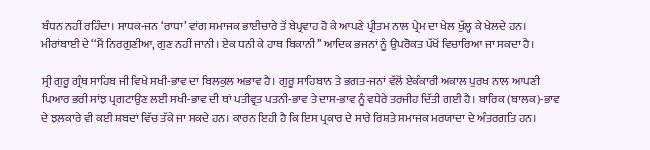ਬੰਧਨ ਨਹੀਂ ਰਹਿੰਦਾ। ਸਾਧਕ-ਜਨ ‘ਰਾਧਾ’ ਵਾਂਗ ਸਮਾਜਕ ਭਾਈਚਾਰੇ ਤੋਂ ਬੇਪ੍ਰਵਾਹ ਹੋ ਕੇ ਆਪਣੇ ਪ੍ਰੀਤਮ ਨਾਲ ਪ੍ਰੇਮ ਦਾ ਖੇਲ ਖੁੱਲ੍ਹ ਕੇ ਖੇਲਦੇ ਹਨ। ਮੀਰਾਂਬਾਈ ਦੇ ‘‘ਮੈਂ ਨਿਰਗੁਣੀਆ, ਗੁਣ ਨਹੀਂ ਜਾਨੀ। ਏਕ ਧਨੀ ਕੇ ਹਾਥ ਬਿਕਾਨੀ’’ ਆਦਿਕ ਭਜਨਾਂ ਨੂੰ ਉਪਰੋਕਤ ਪੱਖੋਂ ਵਿਚਾਰਿਆ ਜਾ ਸਕਦਾ ਹੈ।

ਸ੍ਰੀ ਗੁਰੂ ਗ੍ਰੰਥ ਸਾਹਿਬ ਜੀ ਵਿਖੇ ਸਖੀ-ਭਾਵ ਦਾ ਬਿਲਕੁਲ ਅਭਾਵ ਹੈ। ਗੁਰੂ ਸਾਹਿਬਾਨ ਤੇ ਭਗਤ-ਜਨਾਂ ਵੱਲੋਂ ਏਕੰਕਾਰੀ ਅਕਾਲ ਪੁਰਖ ਨਾਲ ਆਪਣੀ ਪਿਆਰ ਭਰੀ ਸਾਂਝ ਪ੍ਰਗਟਾਉਣ ਲਈ ਸਖੀ-ਭਾਵ ਦੀ ਥਾਂ ਪਤੀਵ੍ਰਤ ਪਤਨੀ-ਭਾਵ ਤੇ ਦਾਸ-ਭਾਵ ਨੂੰ ਵਧੇਰੇ ਤਰਜੀਹ ਦਿੱਤੀ ਗਈ ਹੈ। ਬਾਰਿਕ (ਬਾਲਕ)-ਭਾਵ ਦੇ ਝਲਕਾਰੇ ਵੀ ਕਈ ਸ਼ਬਦਾਂ ਵਿੱਚ ਤੱਕੇ ਜਾ ਸਕਦੇ ਹਨ। ਕਾਰਨ ਇਹੀ ਹੈ ਕਿ ਇਸ ਪ੍ਰਕਾਰ ਦੇ ਸਾਰੇ ਰਿਸ਼ਤੇ ਸਮਾਜਕ ਮਰਯਾਦਾ ਦੇ ਅੰਤਰਗਤਿ ਹਨ।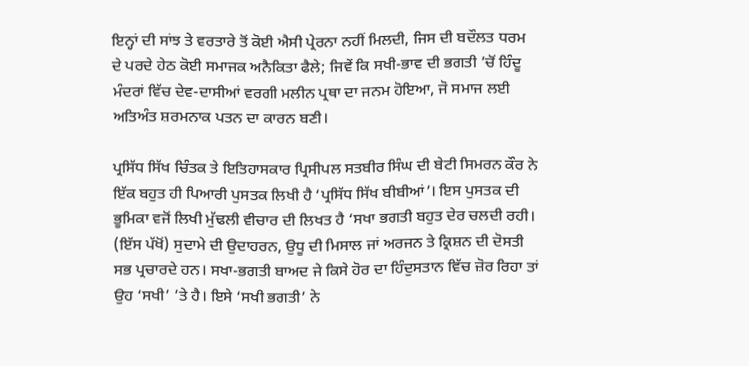ਇਨ੍ਹਾਂ ਦੀ ਸਾਂਝ ਤੇ ਵਰਤਾਰੇ ਤੋਂ ਕੋਈ ਐਸੀ ਪ੍ਰੇਰਨਾ ਨਹੀਂ ਮਿਲਦੀ, ਜਿਸ ਦੀ ਬਦੌਲਤ ਧਰਮ ਦੇ ਪਰਦੇ ਹੇਠ ਕੋਈ ਸਮਾਜਕ ਅਨੈਕਿਤਾ ਫੈਲੇ; ਜਿਵੇਂ ਕਿ ਸਖੀ-ਭਾਵ ਦੀ ਭਗਤੀ ’ਚੋਂ ਹਿੰਦੂ ਮੰਦਰਾਂ ਵਿੱਚ ਦੇਵ-ਦਾਸੀਆਂ ਵਰਗੀ ਮਲੀਨ ਪ੍ਰਥਾ ਦਾ ਜਨਮ ਹੋਇਆ, ਜੋ ਸਮਾਜ ਲਈ ਅਤਿਅੰਤ ਸ਼ਰਮਨਾਕ ਪਤਨ ਦਾ ਕਾਰਨ ਬਣੀ।

ਪ੍ਰਸਿੱਧ ਸਿੱਖ ਚਿੰਤਕ ਤੇ ਇਤਿਹਾਸਕਾਰ ਪ੍ਰਿਸੀਪਲ ਸਤਬੀਰ ਸਿੰਘ ਦੀ ਬੇਟੀ ਸਿਮਰਨ ਕੌਰ ਨੇ ਇੱਕ ਬਹੁਤ ਹੀ ਪਿਆਰੀ ਪੁਸਤਕ ਲਿਖੀ ਹੈ ‘ਪ੍ਰਸਿੱਧ ਸਿੱਖ ਬੀਬੀਆਂ’। ਇਸ ਪੁਸਤਕ ਦੀ ਭੂਮਿਕਾ ਵਜੋਂ ਲਿਖੀ ਮੁੱਢਲੀ ਵੀਚਾਰ ਦੀ ਲਿਖਤ ਹੈ ‘ਸਖਾ ਭਗਤੀ ਬਹੁਤ ਦੇਰ ਚਲਦੀ ਰਹੀ। (ਇੱਸ ਪੱਖੋਂ) ਸੁਦਾਮੇ ਦੀ ਉਦਾਹਰਨ, ਉਧੂ ਦੀ ਮਿਸਾਲ ਜਾਂ ਅਰਜਨ ਤੇ ਕ੍ਰਿਸ਼ਨ ਦੀ ਦੋਸਤੀ ਸਭ ਪ੍ਰਚਾਰਦੇ ਹਨ। ਸਖਾ-ਭਗਤੀ ਬਾਅਦ ਜੇ ਕਿਸੇ ਹੋਰ ਦਾ ਹਿੰਦੁਸਤਾਨ ਵਿੱਚ ਜ਼ੋਰ ਰਿਹਾ ਤਾਂ ਉਹ ‘ਸਖੀ’ ’ਤੇ ਹੈ। ਇਸੇ ‘ਸਖੀ ਭਗਤੀ’ ਨੇ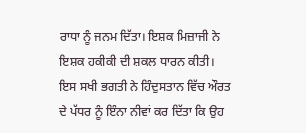ਰਾਧਾ ਨੂੰ ਜਨਮ ਦਿੱਤਾ। ਇਸ਼ਕ ਮਿਜ਼ਾਜੀ ਨੇ ਇਸ਼ਕ ਹਕੀਕੀ ਦੀ ਸ਼ਕਲ ਧਾਰਨ ਕੀਤੀ। ਇਸ ਸਖੀ ਭਗਤੀ ਨੇ ਹਿੰਦੁਸਤਾਨ ਵਿੱਚ ਔਰਤ ਦੇ ਪੱਧਰ ਨੂੰ ਇੰਨਾ ਨੀਵਾਂ ਕਰ ਦਿੱਤਾ ਕਿ ਉਹ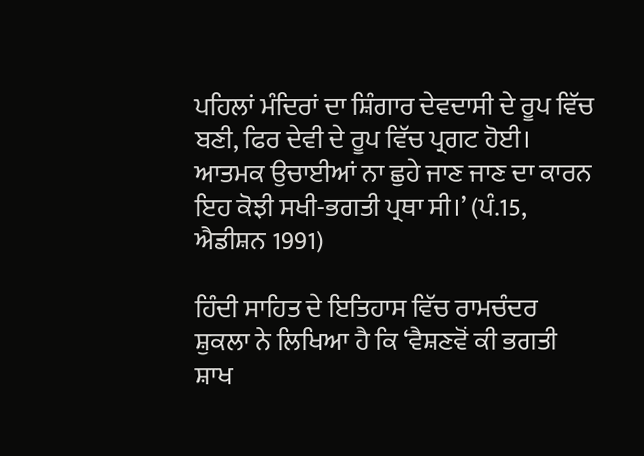ਪਹਿਲਾਂ ਮੰਦਿਰਾਂ ਦਾ ਸ਼ਿੰਗਾਰ ਦੇਵਦਾਸੀ ਦੇ ਰੂਪ ਵਿੱਚ ਬਣੀ, ਫਿਰ ਦੇਵੀ ਦੇ ਰੂਪ ਵਿੱਚ ਪ੍ਰਗਟ ਹੋਈ। ਆਤਮਕ ਉਚਾਈਆਂ ਨਾ ਛੁਹੇ ਜਾਣ ਜਾਣ ਦਾ ਕਾਰਨ ਇਹ ਕੋਝੀ ਸਖੀ-ਭਗਤੀ ਪ੍ਰਥਾ ਸੀ।’ (ਪੰ.15, ਐਡੀਸ਼ਨ 1991)

ਹਿੰਦੀ ਸਾਹਿਤ ਦੇ ਇਤਿਹਾਸ ਵਿੱਚ ਰਾਮਚੰਦਰ ਸ਼ੁਕਲਾ ਨੇ ਲਿਖਿਆ ਹੈ ਕਿ ‘ਵੈਸ਼ਣਵੋਂ ਕੀ ਭਗਤੀ ਸ਼ਾਖ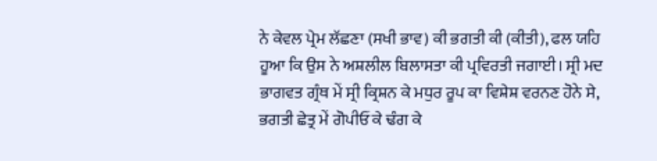ਨੇ ਕੇਵਲ ਪ੍ਰੇਮ ਲੱਛਣਾ (ਸਖੀ ਭਾਵ) ਕੀ ਭਗਤੀ ਕੀ (ਕੀਤੀ), ਫਲ ਯਹਿ ਹੂਆ ਕਿ ਉਸ ਨੇ ਅਸ਼ਲੀਲ ਬਿਲਾਸਤਾ ਕੀ ਪ੍ਰਵਿਰਤੀ ਜਗਾਈ। ਸ੍ਰੀ ਮਦ ਭਾਗਵਤ ਗ੍ਰੰਥ ਮੇਂ ਸ੍ਰੀ ਕ੍ਰਿਸ਼ਨ ਕੇ ਮਧੁਰ ਰੂਪ ਕਾ ਵਿਸ਼ੇਸ਼ ਵਰਨਣ ਹੋਨੇ ਸੇ, ਭਗਤੀ ਛੇਤ੍ਰ ਮੇਂ ਗੋਪੀਓਂ ਕੇ ਢੰਗ ਕੇ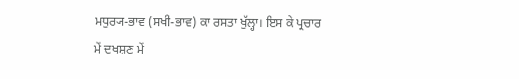ਮਧੁਰ੍ਯ-ਭਾਵ (ਸਖੀ-ਭਾਵ) ਕਾ ਰਸਤਾ ਖੁੱਲ੍ਹਾ। ਇਸ ਕੇ ਪ੍ਰਚਾਰ ਮੇਂ ਦਖਸ਼ਣ ਮੇਂ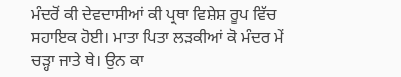ਮੰਦਰੋਂ ਕੀ ਦੇਵਦਾਸੀਆਂ ਕੀ ਪ੍ਰਥਾ ਵਿਸ਼ੇਸ਼ ਰੂਪ ਵਿੱਚ ਸਹਾਇਕ ਹੋਈ। ਮਾਤਾ ਪਿਤਾ ਲੜਕੀਆਂ ਕੋ ਮੰਦਰ ਮੇਂ ਚੜ੍ਹਾ ਜਾਤੇ ਥੇ। ਉਨ ਕਾ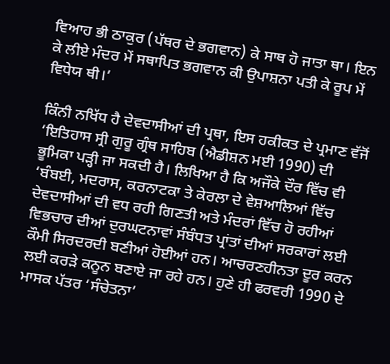ਵਿਆਹ ਭੀ ਠਾਕੁਰ (ਪੱਥਰ ਦੇ ਭਗਵਾਨ) ਕੇ ਸਾਥ ਹੋ ਜਾਤਾ ਥਾ। ਇਨ ਕੇ ਲੀਏ ਮੰਦਰ ਮੇਂ ਸਥਾਪਿਤ ਭਗਵਾਨ ਕੀ ਉਪਾਸ਼ਨਾ ਪਤੀ ਕੇ ਰੂਪ ਮੇਂ ਵਿਧੇਯ ਥੀ।’

ਕਿੰਨੀ ਨਖਿੱਧ ਹੈ ਦੇਵਦਾਸੀਆਂ ਦੀ ਪ੍ਰਥਾ, ਇਸ ਹਕੀਕਤ ਦੇ ਪ੍ਰਮਾਣ ਵੱਜੋਂ ‘ਇਤਿਹਾਸ ਸ੍ਰੀ ਗੁਰੂ ਗ੍ਰੰਥ ਸਾਹਿਬ (ਐਡੀਸ਼ਨ ਮਈ 1990) ਦੀ ਭੂਮਿਕਾ ਪੜ੍ਹੀ ਜਾ ਸਕਦੀ ਹੈ। ਲਿਖਿਆ ਹੈ ਕਿ ਅਜੌਕੇ ਦੌਰ ਵਿੱਚ ਵੀ ‘ਬੰਬਈ, ਮਦਰਾਸ, ਕਰਨਾਟਕਾ ਤੇ ਕੇਰਲਾ ਦੇ ਵੇਸ਼ਆਲਿਆਂ ਵਿੱਚ ਦੇਵਦਾਸੀਆਂ ਦੀ ਵਧ ਰਹੀ ਗਿਣਤੀ ਅਤੇ ਮੰਦਰਾਂ ਵਿੱਚ ਹੋ ਰਹੀਆਂ ਵਿਭਚਾਰ ਦੀਆਂ ਦੁਰਘਟਨਾਵਾਂ ਸੰਬੰਧਤ ਪ੍ਰਾਂਤਾਂ ਦੀਆਂ ਸਰਕਾਰਾਂ ਲਈ ਕੌਮੀ ਸਿਰਦਰਦੀ ਬਣੀਆਂ ਹੋਈਆਂ ਹਨ। ਆਚਰਣਹੀਨਤਾ ਦੂਰ ਕਰਨ ਲਈ ਕਰੜੇ ਕਨੂਨ ਬਣਾਏ ਜਾ ਰਹੇ ਹਨ। ਹੁਣੇ ਹੀ ਫਰਵਰੀ 1990 ਦੇ ਮਾਸਕ ਪੱਤਰ ‘ਸੰਚੇਤਨਾ’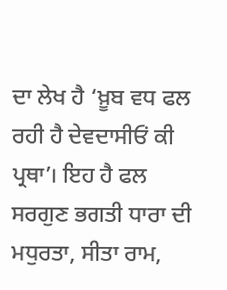ਦਾ ਲੇਖ ਹੈ ‘ਖ਼ੂਬ ਵਧ ਫਲ ਰਹੀ ਹੈ ਦੇਵਦਾਸੀਓਂ ਕੀ ਪ੍ਰਥਾ’। ਇਹ ਹੈ ਫਲ ਸਰਗੁਣ ਭਗਤੀ ਧਾਰਾ ਦੀ ਮਧੁਰਤਾ, ਸੀਤਾ ਰਾਮ,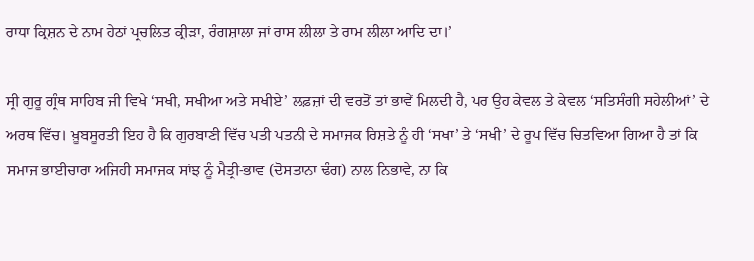ਰਾਧਾ ਕ੍ਰਿਸ਼ਨ ਦੇ ਨਾਮ ਹੇਠਾਂ ਪ੍ਰਚਲਿਤ ਕ੍ਰੀੜਾ, ਰੰਗਸ਼ਾਲਾ ਜਾਂ ਰਾਸ ਲੀਲਾ ਤੇ ਰਾਮ ਲੀਲਾ ਆਦਿ ਦਾ।’

ਸ੍ਰੀ ਗੁਰੂ ਗ੍ਰੰਥ ਸਾਹਿਬ ਜੀ ਵਿਖੇ ‘ਸਖੀ, ਸਖੀਆ ਅਤੇ ਸਖੀਏ’ ਲਫ਼ਜ਼ਾਂ ਦੀ ਵਰਤੋਂ ਤਾਂ ਭਾਵੇਂ ਮਿਲਦੀ ਹੈ, ਪਰ ਉਹ ਕੇਵਲ ਤੇ ਕੇਵਲ ‘ਸਤਿਸੰਗੀ ਸਹੇਲੀਆਂ’ ਦੇ ਅਰਥ ਵਿੱਚ। ਖ਼ੂਬਸੂਰਤੀ ਇਹ ਹੈ ਕਿ ਗੁਰਬਾਣੀ ਵਿੱਚ ਪਤੀ ਪਤਨੀ ਦੇ ਸਮਾਜਕ ਰਿਸ਼ਤੇ ਨੂੰ ਹੀ ‘ਸਖਾ’ ਤੇ ‘ਸਖੀ’ ਦੇ ਰੂਪ ਵਿੱਚ ਚਿਤਵਿਆ ਗਿਆ ਹੈ ਤਾਂ ਕਿ ਸਮਾਜ ਭਾਈਚਾਰਾ ਅਜਿਹੀ ਸਮਾਜਕ ਸਾਂਝ ਨੂੰ ਮੈਤ੍ਰੀ-ਭਾਵ (ਦੋਸਤਾਨਾ ਢੰਗ) ਨਾਲ ਨਿਭਾਵੇ, ਨਾ ਕਿ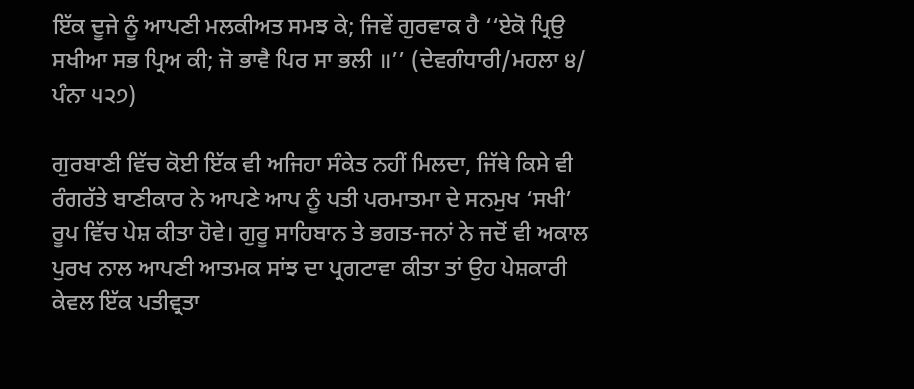ਇੱਕ ਦੂਜੇ ਨੂੰ ਆਪਣੀ ਮਲਕੀਅਤ ਸਮਝ ਕੇ; ਜਿਵੇਂ ਗੁਰਵਾਕ ਹੈ ‘‘ਏਕੋ ਪ੍ਰਿਉ ਸਖੀਆ ਸਭ ਪ੍ਰਿਅ ਕੀ; ਜੋ ਭਾਵੈ ਪਿਰ ਸਾ ਭਲੀ ॥’’ (ਦੇਵਗੰਧਾਰੀ/ਮਹਲਾ ੪/ ਪੰਨਾ ੫੨੭)

ਗੁਰਬਾਣੀ ਵਿੱਚ ਕੋਈ ਇੱਕ ਵੀ ਅਜਿਹਾ ਸੰਕੇਤ ਨਹੀਂ ਮਿਲਦਾ, ਜਿੱਥੇ ਕਿਸੇ ਵੀ ਰੰਗਰੱਤੇ ਬਾਣੀਕਾਰ ਨੇ ਆਪਣੇ ਆਪ ਨੂੰ ਪਤੀ ਪਰਮਾਤਮਾ ਦੇ ਸਨਮੁਖ ‘ਸਖੀ’ ਰੂਪ ਵਿੱਚ ਪੇਸ਼ ਕੀਤਾ ਹੋਵੇ। ਗੁਰੂ ਸਾਹਿਬਾਨ ਤੇ ਭਗਤ-ਜਨਾਂ ਨੇ ਜਦੋਂ ਵੀ ਅਕਾਲ ਪੁਰਖ ਨਾਲ ਆਪਣੀ ਆਤਮਕ ਸਾਂਝ ਦਾ ਪ੍ਰਗਟਾਵਾ ਕੀਤਾ ਤਾਂ ਉਹ ਪੇਸ਼ਕਾਰੀ ਕੇਵਲ ਇੱਕ ਪਤੀਵ੍ਰਤਾ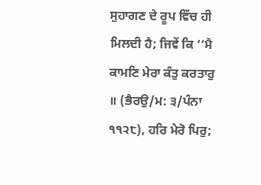ਸੁਹਾਗਣ ਦੇ ਰੂਪ ਵਿੱਚ ਹੀ ਮਿਲਦੀ ਹੈ; ਜਿਵੇਂ ਕਿ ‘‘ਮੈ ਕਾਮਣਿ ਮੇਰਾ ਕੰਤੁ ਕਰਤਾਰੁ ॥ (ਭੈਰਉ/ਮ: ੩/ਪੰਨਾ ੧੧੨੮), ਹਰਿ ਮੇਰੋ ਪਿਰੁ;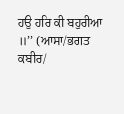ਹਉ ਹਰਿ ਕੀ ਬਹੁਰੀਆ ॥’’ (ਆਸਾ/ਭਗਤ ਕਬੀਰ/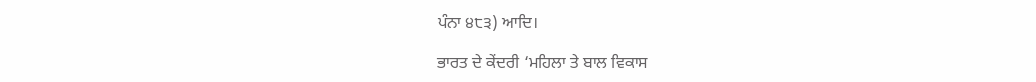ਪੰਨਾ ੪੮੩) ਆਦਿ।

ਭਾਰਤ ਦੇ ਕੇਂਦਰੀ ‘ਮਹਿਲਾ ਤੇ ਬਾਲ ਵਿਕਾਸ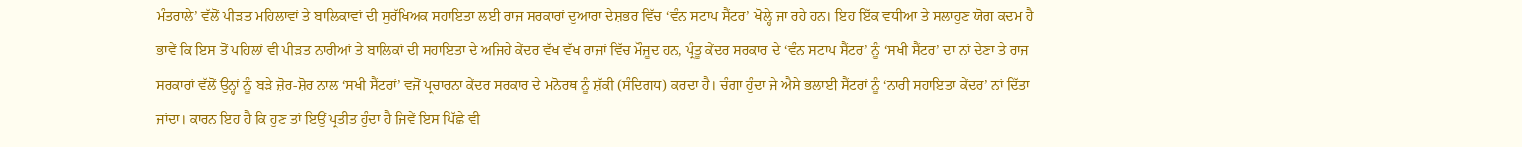ਮੰਤਰਾਲੇ’ ਵੱਲੋਂ ਪੀੜਤ ਮਹਿਲਾਵਾਂ ਤੇ ਬਾਲਿਕਾਵਾਂ ਦੀ ਸੁਰੱਖਿਅਕ ਸਹਾਇਤਾ ਲਈ ਰਾਜ ਸਰਕਾਰਾਂ ਦੁਆਰਾ ਦੇਸ਼ਭਰ ਵਿੱਚ ‘ਵੰਨ ਸਟਾਪ ਸੈਂਟਰ’ ਖੋਲ੍ਹੇ ਜਾ ਰਹੇ ਹਨ। ਇਹ ਇੱਕ ਵਧੀਆ ਤੇ ਸਲਾਹੁਣ ਯੋਗ ਕਦਮ ਹੈ ਭਾਵੇਂ ਕਿ ਇਸ ਤੋਂ ਪਹਿਲਾਂ ਵੀ ਪੀੜਤ ਨਾਰੀਆਂ ਤੇ ਬਾਲਿਕਾਂ ਦੀ ਸਹਾਇਤਾ ਦੇ ਅਜਿਹੇ ਕੇਂਦਰ ਵੱਖ ਵੱਖ ਰਾਜਾਂ ਵਿੱਚ ਮੌਜੂਦ ਹਨ, ਪ੍ਰੰਤੂ ਕੇਂਦਰ ਸਰਕਾਰ ਦੇ ‘ਵੰਨ ਸਟਾਪ ਸੈਂਟਰ’ ਨੂੰ ‘ਸਖੀ ਸੈਂਟਰ’ ਦਾ ਨਾਂ ਦੇਣਾ ਤੇ ਰਾਜ ਸਰਕਾਰਾਂ ਵੱਲੋਂ ਉਨ੍ਹਾਂ ਨੂੰ ਬੜੇ ਜ਼ੋਰ-ਸ਼ੋਰ ਨਾਲ ‘ਸਖੀ ਸੈਂਟਰਾਂ’ ਵਜੋਂ ਪ੍ਰਚਾਰਨਾ ਕੇਂਦਰ ਸਰਕਾਰ ਦੇ ਮਨੋਰਥ ਨੂੰ ਸ਼ੱਕੀ (ਸੰਦਿਗਧ) ਕਰਦਾ ਹੈ। ਚੰਗਾ ਹੁੰਦਾ ਜੇ ਐਸੇ ਭਲਾਈ ਸੈਂਟਰਾਂ ਨੂੰ ‘ਨਾਰੀ ਸਹਾਇਤਾ ਕੇਂਦਰ’ ਨਾਂ ਦਿੱਤਾ ਜਾਂਦਾ। ਕਾਰਨ ਇਹ ਹੈ ਕਿ ਹੁਣ ਤਾਂ ਇਉਂ ਪ੍ਰਤੀਤ ਹੁੰਦਾ ਹੈ ਜਿਵੇਂ ਇਸ ਪਿੱਛੇ ਵੀ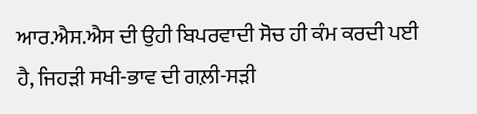ਆਰ.ਐਸ.ਐਸ ਦੀ ਉਹੀ ਬਿਪਰਵਾਦੀ ਸੋਚ ਹੀ ਕੰਮ ਕਰਦੀ ਪਈ ਹੈ, ਜਿਹੜੀ ਸਖੀ-ਭਾਵ ਦੀ ਗਲ਼ੀ-ਸੜੀ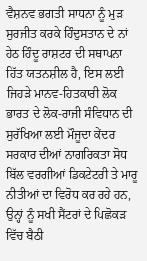ਵੈਸ਼ਨਵ ਭਗਤੀ ਸਾਧਨਾ ਨੂੰ ਮੁੜ ਸੁਰਜੀਤ ਕਰਕੇ ਹਿੰਦੁਸਤਾਨ ਦੇ ਨਾਂ ਹੇਠ ਹਿੰਦੂ ਰਾਸ਼ਟਰ ਦੀ ਸਥਾਪਨਾ ਹਿੱਤ ਯਤਨਸ਼ੀਲ ਹੈ, ਇਸ ਲਈ ਜਿਹੜੇ ਮਾਨਵ-ਹਿਤਕਾਰੀ ਲੋਕ ਭਾਰਤ ਦੇ ਲੋਕ-ਰਾਜੀ ਸੰਵਿਧਾਨ ਦੀ ਸੁਰੱਖਿਆ ਲਈ ਮੌਜੂਦਾ ਕੇਂਦਰ ਸਰਕਾਰ ਦੀਆਂ ਨਾਗਰਿਕਤਾ ਸੋਧ ਬਿੱਲ ਵਰਗੀਆਂ ਡਿਕਟੇਟਰੀ ਤੇ ਮਾਰੂ ਨੀਤੀਆਂ ਦਾ ਵਿਰੋਧ ਕਰ ਰਹੇ ਹਨ, ਉਨ੍ਹਾਂ ਨੂੰ ਸਖੀ ਸੈਂਟਰਾਂ ਦੇ ਪਿਛੋਕੜ ਵਿੱਚ ਬੈਠੀ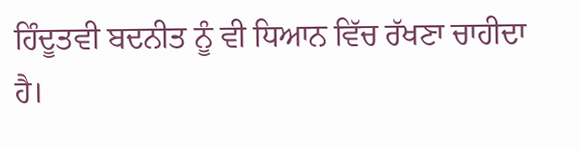ਹਿੰਦੂਤਵੀ ਬਦਨੀਤ ਨੂੰ ਵੀ ਧਿਆਨ ਵਿੱਚ ਰੱਖਣਾ ਚਾਹੀਦਾ ਹੈ।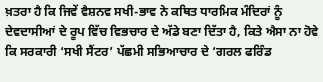ਖ਼ਤਰਾ ਹੈ ਕਿ ਜਿਵੇਂ ਵੈਸ਼ਨਵ ਸਖੀ-ਭਾਵ ਨੇ ਕਥਿਤ ਧਾਰਮਿਕ ਮੰਦਿਰਾਂ ਨੂੰ ਦੇਵਦਾਸੀਆਂ ਦੇ ਰੂਪ ਵਿੱਚ ਵਿਭਚਾਰ ਦੇ ਅੱਡੇ ਬਣਾ ਦਿੱਤਾ ਹੈ, ਕਿਤੇ ਐਸਾ ਨਾ ਹੋਵੇ ਕਿ ਸਰਕਾਰੀ ‘ਸਖੀ ਸੈਂਟਰ’ ਪੱਛਮੀ ਸਭਿਆਚਾਰ ਦੇ ‘ਗਰਲ ਫਰਿੰਡ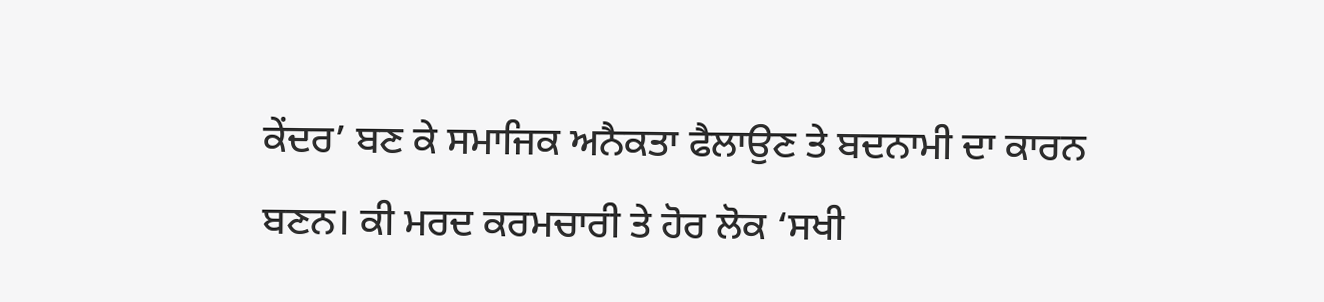ਕੇਂਦਰ’ ਬਣ ਕੇ ਸਮਾਜਿਕ ਅਨੈਕਤਾ ਫੈਲਾਉਣ ਤੇ ਬਦਨਾਮੀ ਦਾ ਕਾਰਨ ਬਣਨ। ਕੀ ਮਰਦ ਕਰਮਚਾਰੀ ਤੇ ਹੋਰ ਲੋਕ ‘ਸਖੀ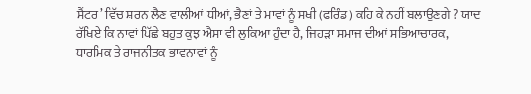ਸੈਂਟਰ’ ਵਿੱਚ ਸ਼ਰਨ ਲੈਣ ਵਾਲੀਆਂ ਧੀਆਂ, ਭੈਣਾਂ ਤੇ ਮਾਵਾਂ ਨੂੰ ਸਖੀ (ਫਰਿੰਡ) ਕਹਿ ਕੇ ਨਹੀਂ ਬਲਾਉਣਗੇ ? ਯਾਦ ਰੱਖਿਏ ਕਿ ਨਾਵਾਂ ਪਿੱਛੇ ਬਹੁਤ ਕੁਝ ਐਸਾ ਵੀ ਲੁਕਿਆ ਹੁੰਦਾ ਹੈ, ਜਿਹੜਾ ਸਮਾਜ ਦੀਆਂ ਸਭਿਆਚਾਰਕ, ਧਾਰਮਿਕ ਤੇ ਰਾਜਨੀਤਕ ਭਾਵਨਾਵਾਂ ਨੂੰ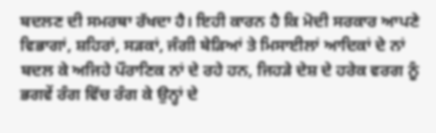ਬਦਲਣ ਦੀ ਸਮਰਥਾ ਰੱਖਦਾ ਹੈ। ਇਹੀ ਕਾਰਨ ਹੈ ਕਿ ਮੋਦੀ ਸਰਕਾਰ ਆਪਣੇ ਵਿਭਾਗਾਂ, ਸ਼ਹਿਰਾਂ, ਸੜਕਾਂ, ਜੰਗੀ ਬੇੜਿਆਂ ਤੇ ਮਿਸਾਈਲਾਂ ਆਦਿਕਾਂ ਦੇ ਨਾਂ ਬਦਲ ਕੇ ਅਜਿਹੇ ਪੌਰਾਣਿਕ ਨਾਂ ਦੇ ਰਹੇ ਹਨ, ਜਿਹੜੇ ਦੇਸ਼ ਦੇ ਹਰੇਕ ਵਰਗ ਨੂੰ ਭਗਵੇਂ ਰੰਗ ਵਿੱਚ ਰੰਗ ਕੇ ਉਨ੍ਹਾਂ ਦੇ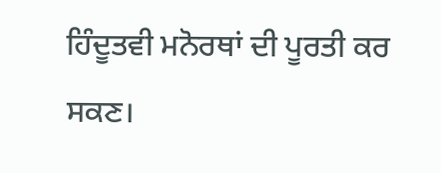ਹਿੰਦੂਤਵੀ ਮਨੋਰਥਾਂ ਦੀ ਪੂਰਤੀ ਕਰ ਸਕਣ।